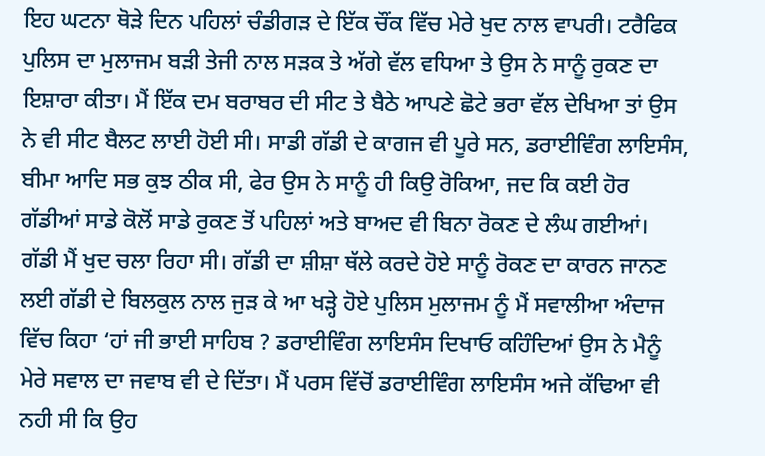ਇਹ ਘਟਨਾ ਥੋੜੇ ਦਿਨ ਪਹਿਲਾਂ ਚੰਡੀਗੜ ਦੇ ਇੱਕ ਚੌਂਕ ਵਿੱਚ ਮੇਰੇ ਖੁਦ ਨਾਲ ਵਾਪਰੀ। ਟਰੈਫਿਕ ਪੁਲਿਸ ਦਾ ਮੁਲਾਜਮ ਬੜੀ ਤੇਜੀ ਨਾਲ ਸੜਕ ਤੇ ਅੱਗੇ ਵੱਲ ਵਧਿਆ ਤੇ ਉਸ ਨੇ ਸਾਨੂੰ ਰੁਕਣ ਦਾ ਇਸ਼ਾਰਾ ਕੀਤਾ। ਮੈਂ ਇੱਕ ਦਮ ਬਰਾਬਰ ਦੀ ਸੀਟ ਤੇ ਬੈਠੇ ਆਪਣੇ ਛੋਟੇ ਭਰਾ ਵੱਲ ਦੇਖਿਆ ਤਾਂ ਉਸ ਨੇ ਵੀ ਸੀਟ ਬੈਲਟ ਲਾਈ ਹੋਈ ਸੀ। ਸਾਡੀ ਗੱਡੀ ਦੇ ਕਾਗਜ ਵੀ ਪੂਰੇ ਸਨ, ਡਰਾਈਵਿੰਗ ਲਾਇਸੰਸ, ਬੀਮਾ ਆਦਿ ਸਭ ਕੁਝ ਠੀਕ ਸੀ, ਫੇਰ ਉਸ ਨੇ ਸਾਨੂੰ ਹੀ ਕਿਉ ਰੋਕਿਆ, ਜਦ ਕਿ ਕਈ ਹੋਰ ਗੱਡੀਆਂ ਸਾਡੇ ਕੋਲੋਂ ਸਾਡੇ ਰੁਕਣ ਤੋਂ ਪਹਿਲਾਂ ਅਤੇ ਬਾਅਦ ਵੀ ਬਿਨਾ ਰੋਕਣ ਦੇ ਲੰਘ ਗਈਆਂ। ਗੱਡੀ ਮੈਂ ਖੁਦ ਚਲਾ ਰਿਹਾ ਸੀ। ਗੱਡੀ ਦਾ ਸ਼ੀਸ਼ਾ ਥੱਲੇ ਕਰਦੇ ਹੋਏ ਸਾਨੂੰ ਰੋਕਣ ਦਾ ਕਾਰਨ ਜਾਨਣ ਲਈ ਗੱਡੀ ਦੇ ਬਿਲਕੁਲ ਨਾਲ ਜੁੜ ਕੇ ਆ ਖੜ੍ਹੇ ਹੋਏ ਪੁਲਿਸ ਮੁਲਾਜਮ ਨੂੰ ਮੈਂ ਸਵਾਲੀਆ ਅੰਦਾਜ ਵਿੱਚ ਕਿਹਾ ‘ਹਾਂ ਜੀ ਭਾਈ ਸਾਹਿਬ ? ਡਰਾਈਵਿੰਗ ਲਾਇਸੰਸ ਦਿਖਾਓ ਕਹਿੰਦਿਆਂ ਉਸ ਨੇ ਮੈਨੂੰ ਮੇਰੇ ਸਵਾਲ ਦਾ ਜਵਾਬ ਵੀ ਦੇ ਦਿੱਤਾ। ਮੈਂ ਪਰਸ ਵਿੱਚੋਂ ਡਰਾਈਵਿੰਗ ਲਾਇਸੰਸ ਅਜੇ ਕੱਢਿਆ ਵੀ ਨਹੀ ਸੀ ਕਿ ਉਹ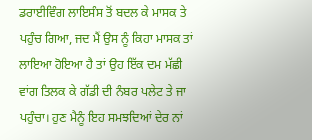ਡਰਾਈਵਿੰਗ ਲਾਇਸੰਸ ਤੋਂ ਬਦਲ ਕੇ ਮਾਸਕ ਤੇ ਪਹੁੰਚ ਗਿਆ, ਜਦ ਮੈਂ ਉਸ ਨੂੰ ਕਿਹਾ ਮਾਸਕ ਤਾਂ ਲਾਇਆ ਹੋਇਆ ਹੈ ਤਾਂ ਉਹ ਇੱਕ ਦਮ ਮੱਛੀ ਵਾਂਗ ਤਿਲਕ ਕੇ ਗੱਡੀ ਦੀ ਨੰਬਰ ਪਲੇਟ ਤੇ ਜਾ ਪਹੁੰਚਾ। ਹੁਣ ਮੈਨੂੰ ਇਹ ਸਮਝਦਿਆਂ ਦੇਰ ਨਾਂ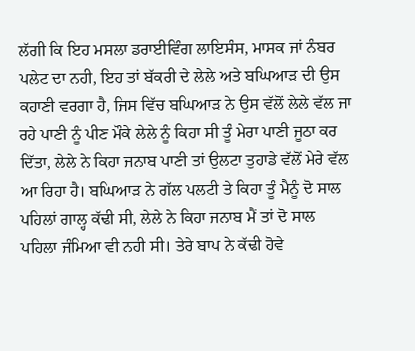ਲੱਗੀ ਕਿ ਇਹ ਮਸਲਾ ਡਰਾਈਵਿੰਗ ਲਾਇਸੰਸ, ਮਾਸਕ ਜਾਂ ਨੰਬਰ ਪਲੇਟ ਦਾ ਨਹੀ, ਇਹ ਤਾਂ ਬੱਕਰੀ ਦੇ ਲੇਲੇ ਅਤੇ ਬਘਿਆੜ ਦੀ ਉਸ ਕਹਾਣੀ ਵਰਗਾ ਹੈ, ਜਿਸ ਵਿੱਚ ਬਘਿਆੜ ਨੇ ਉਸ ਵੱਲੋਂ ਲੇਲੇ ਵੱਲ ਜਾ ਰਹੇ ਪਾਣੀ ਨੂੰ ਪੀਣ ਮੌਕੇ ਲੇਲੇ ਨੂੰ ਕਿਹਾ ਸੀ ਤੂੰ ਮੇਰਾ ਪਾਣੀ ਜੂਠਾ ਕਰ ਦਿੱਤਾ, ਲੇਲੇ ਨੇ ਕਿਹਾ ਜਨਾਬ ਪਾਣੀ ਤਾਂ ਉਲਟਾ ਤੁਹਾਡੇ ਵੱਲੋਂ ਮੇਰੇ ਵੱਲ ਆ ਰਿਹਾ ਹੈ। ਬਘਿਆੜ ਨੇ ਗੱਲ ਪਲਟੀ ਤੇ ਕਿਹਾ ਤੂੰ ਮੈਨੂੰ ਦੋ ਸਾਲ ਪਹਿਲਾਂ ਗਾਲ੍ਹ ਕੱਢੀ ਸੀ, ਲੇਲੇ ਨੇ ਕਿਹਾ ਜਨਾਬ ਮੈਂ ਤਾਂ ਦੋ ਸਾਲ ਪਹਿਲਾ ਜੰਮਿਆ ਵੀ ਨਹੀ ਸੀ। ਤੇਰੇ ਬਾਪ ਨੇ ਕੱਢੀ ਹੋਵੇ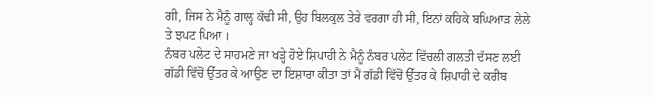ਗੀ, ਜਿਸ ਨੇ ਮੈਨੂੰ ਗਾਲ੍ਹ ਕੱਢੀ ਸੀ, ਉਹ ਬਿਲਕੁਲ ਤੇਰੇ ਵਰਗਾ ਹੀ ਸੀ, ਇਨਾਂ ਕਹਿਕੇ ਬਘਿਆੜ ਲੇਲੇ ਤੇ ਝਪਟ ਪਿਆ ।
ਨੰਬਰ ਪਲੇਟ ਦੇ ਸਾਹਮਣੇ ਜਾ ਖੜ੍ਹੇ ਹੋਏ ਸ਼ਿਪਾਹੀ ਨੇ ਮੈਨੂੰ ਨੰਬਰ ਪਲੇਟ ਵਿੱਚਲੀ ਗਲਤੀ ਦੱਸਣ ਲਈ ਗੱਡੀ ਵਿੱਚੋਂ ਉੱਤਰ ਕੇ ਆਉਣ ਦਾ ਇਸ਼ਾਰਾ ਕੀਤਾ ਤਾਂ ਮੈਂ ਗੱਡੀ ਵਿੱਚੋਂ ਉੱਤਰ ਕੇ ਸ਼ਿਪਾਹੀ ਦੇ ਕਰੀਬ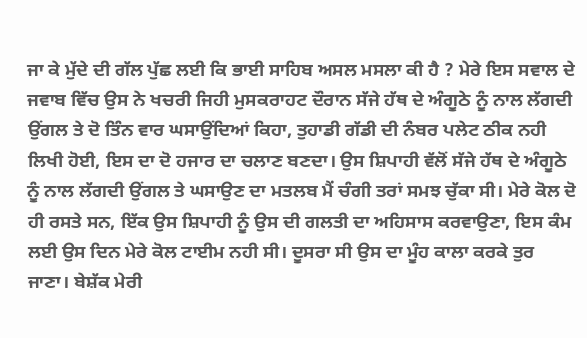ਜਾ ਕੇ ਮੁੱਦੇ ਦੀ ਗੱਲ ਪੁੱਛ ਲਈ ਕਿ ਭਾਈ ਸਾਹਿਬ ਅਸਲ ਮਸਲਾ ਕੀ ਹੈ ? ਮੇਰੇ ਇਸ ਸਵਾਲ ਦੇ ਜਵਾਬ ਵਿੱਚ ਉਸ ਨੇ ਖਚਰੀ ਜਿਹੀ ਮੁਸਕਰਾਹਟ ਦੌਰਾਨ ਸੱਜੇ ਹੱਥ ਦੇ ਅੰਗੂਠੇ ਨੂੰ ਨਾਲ ਲੱਗਦੀ ਉਂਗਲ ਤੇ ਦੋ ਤਿੰਨ ਵਾਰ ਘਸਾਉਂਦਿਆਂ ਕਿਹਾ, ਤੁਹਾਡੀ ਗੱਡੀ ਦੀ ਨੰਬਰ ਪਲੇਟ ਠੀਕ ਨਹੀ ਲਿਖੀ ਹੋਈ, ਇਸ ਦਾ ਦੋ ਹਜਾਰ ਦਾ ਚਲਾਣ ਬਣਦਾ। ਉਸ ਸ਼ਿਪਾਹੀ ਵੱਲੋਂ ਸੱਜੇ ਹੱਥ ਦੇ ਅੰਗੂਠੇ ਨੂੰ ਨਾਲ ਲੱਗਦੀ ਉਂਗਲ ਤੇ ਘਸਾਉਣ ਦਾ ਮਤਲਬ ਮੈਂ ਚੰਗੀ ਤਰਾਂ ਸਮਝ ਚੁੱਕਾ ਸੀ। ਮੇਰੇ ਕੋਲ ਦੋ ਹੀ ਰਸਤੇ ਸਨ, ਇੱਕ ਉਸ ਸ਼ਿਪਾਹੀ ਨੂੰ ਉਸ ਦੀ ਗਲਤੀ ਦਾ ਅਹਿਸਾਸ ਕਰਵਾਉਣਾ, ਇਸ ਕੰਮ ਲਈ ਉਸ ਦਿਨ ਮੇਰੇ ਕੋਲ ਟਾਈਮ ਨਹੀ ਸੀ। ਦੂਸਰਾ ਸੀ ਉਸ ਦਾ ਮੂੰਹ ਕਾਲਾ ਕਰਕੇ ਤੁਰ ਜਾਣਾ। ਬੇਸ਼ੱਕ ਮੇਰੀ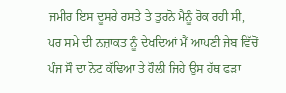ਜਮੀਰ ਇਸ ਦੂਸਰੇ ਰਸਤੇ ਤੇ ਤੁਰਨੋ ਮੈਨੂੰ ਰੋਕ ਰਹੀ ਸੀ, ਪਰ ਸਮੇ ਦੀ ਨਜ਼ਾਕਤ ਨੂੰ ਦੇਖਦਿਆਂ ਮੈਂ ਆਪਣੀ ਜੇਬ ਵਿੱਚੋਂ ਪੰਜ ਸੌ ਦਾ ਨੋਟ ਕੱਢਿਆ ਤੇ ਹੌਲੀ ਜਿਹੇ ਉਸ ਹੱਥ ਫੜਾ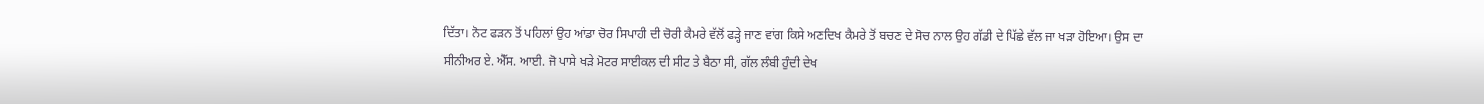ਦਿੱਤਾ। ਨੋਟ ਫੜਨ ਤੋਂ ਪਹਿਲਾਂ ਉਹ ਆਂਡਾ ਚੋਰ ਸਿਪਾਹੀ ਦੀ ਚੋਰੀ ਕੈਮਰੇ ਵੱਲੋਂ ਫੜ੍ਹੇ ਜਾਣ ਵਾਂਗ ਕਿਸੇ ਅਣਦਿਖ ਕੈਮਰੇ ਤੋਂ ਬਚਣ ਦੇ ਸੋਚ ਨਾਲ ਉਹ ਗੱਡੀ ਦੇ ਪਿੱਛੇ ਵੱਲ ਜਾ ਖੜਾ ਹੋਇਆ। ਉਸ ਦਾ ਸੀਨੀਅਰ ਏ. ਐੱਸ. ਆਈ. ਜੋ ਪਾਸੇ ਖੜੇ ਮੋਟਰ ਸਾਈਕਲ ਦੀ ਸੀਟ ਤੇ ਬੈਠਾ ਸੀ, ਗੱਲ ਲੰਬੀ ਹੁੰਦੀ ਦੇਖ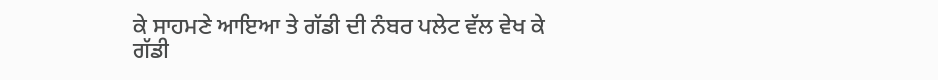ਕੇ ਸਾਹਮਣੇ ਆਇਆ ਤੇ ਗੱਡੀ ਦੀ ਨੰਬਰ ਪਲੇਟ ਵੱਲ ਵੇਖ ਕੇ ਗੱਡੀ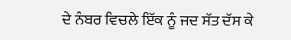ਦੇ ਨੰਬਰ ਵਿਚਲੇ ਇੱਕ ਨੂੰ ਜਦ ਸੱਤ ਦੱਸ ਕੇ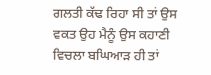ਗਲਤੀ ਕੱਢ ਰਿਹਾ ਸੀ ਤਾਂ ਉਸ ਵਕਤ ਉਹ ਮੈਨੂੰ ਉਸ ਕਹਾਣੀ ਵਿਚਲਾ ਬਘਿਆੜ ਹੀ ਤਾਂ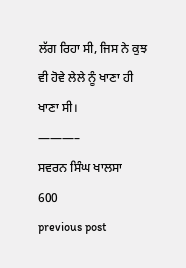ਲੱਗ ਰਿਹਾ ਸੀ, ਜਿਸ ਨੇ ਕੁਝ ਵੀ ਹੋਵੇ ਲੇਲੇ ਨੂੰ ਖਾਣਾ ਹੀ ਖਾਣਾ ਸੀ।
———–
ਸਵਰਨ ਸਿੰਘ ਖਾਲਸਾ
600
previous post